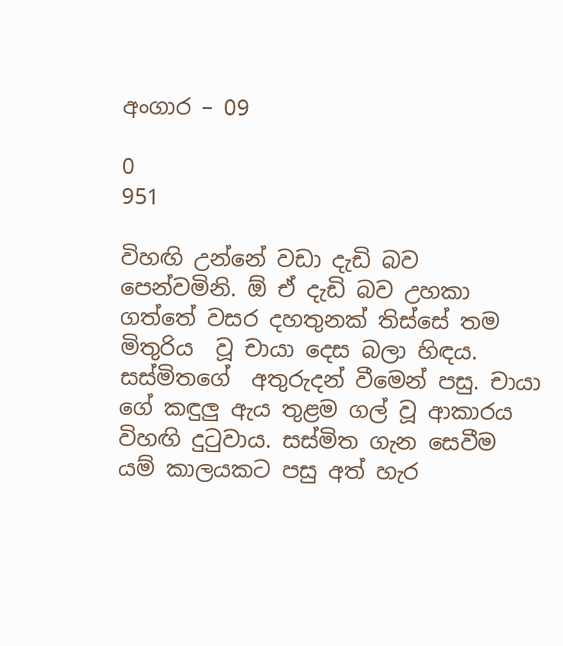අංගාර – 09

0
951

විහඟි උන්නේ වඩා දැඩි බව පෙන්වමිනි. ඕ ඒ දැඩි බව උහකා ගත්තේ වසර දහතුනක් තිස්සේ තම මිතුරිය  වූ චායා දෙස බලා හිඳය. සස්මිතගේ  අතුරුදන් වීමෙන් පසු. චායා ගේ කඳුලු ඇය තුළම ගල් වූ ආකාරය විහඟි දුටුවාය. සස්මිත ගැන සෙවීම යම් කාලයකට පසු අත් හැර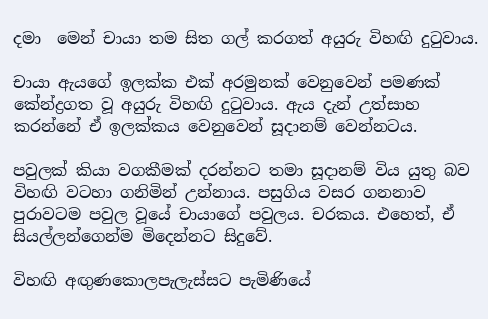දමා  මෙන් චායා තම සිත ගල් කරගත් අයුරු විහඟි දුටුවාය.

චායා ඇයගේ ඉලක්ක එක් අරමුනක් වෙනුවෙන් පමණක් කේන්ද්‍රගත වූ අයුරු විහඟි දුටුවාය. ඇය දැන් උත්සාහ කරන්නේ ඒ ඉලක්කය වෙනුවෙන් සූදානම් වෙන්නටය.

පවුලක් කියා වගකීමක් දරන්නට තමා සූදානම් විය යුතු බව විහඟි වටහා ගනිමින් උන්නාය. පසුගිය වසර ගනනාව පුරාවටම පවුල වූයේ චායාගේ පවුලය. චරකය. එහෙත්, ඒ සියල්ලන්ගෙන්ම මිදෙන්නට සිදුවේ.

විහඟි අඟුණකොලපැලැස්සට පැමිණියේ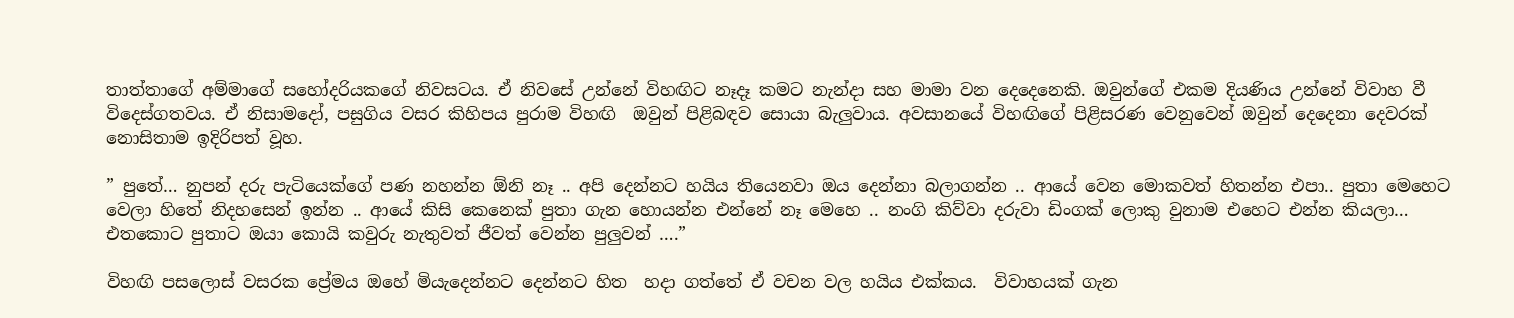තාත්තාගේ අම්මාගේ සහෝදරියකගේ නිවසටය. ඒ නිවසේ උන්නේ විහඟිට නෑදෑ කමට නැන්දා සහ මාමා වන දෙදෙනෙකි. ඔවුන්ගේ එකම දියණිය උන්නේ විවාහ වී විදෙස්ගතවය. ඒ නිසාමදෝ, පසුගිය වසර කිහිපය පුරාම විහඟි  ඔවුන් පිළිබඳව සොයා බැලුවාය. අවසානයේ විහඟිගේ පිළිසරණ වෙනුවෙන් ඔවුන් දෙදෙනා දෙවරක් නොසිතාම ඉදිරිපත් වූහ.

” පුතේ… නුපන් දරු පැටියෙක්ගේ පණ නහන්න ඕනි නෑ .. අපි දෙන්නට හයිය තියෙනවා ඔය දෙන්නා බලාගන්න .. ආයේ වෙන මොකවත් හිතන්න එපා.. පුතා මෙහෙට වෙලා හිතේ නිදහසෙන් ඉන්න .. ආයේ කිසි කෙනෙක් පුතා ගැන හොයන්න එන්නේ නෑ මෙහෙ .. නංගි කිව්වා දරුවා ඩිංගක් ලොකු වුනාම එහෙට එන්න කියලා… එතකොට පුතාට ඔයා කොයි කවුරු නැතුවත් ජීවත් වෙන්න පුලුවන් ….”

විහඟි පසලොස් වසරක ප්‍රේමය ඔහේ මියැදෙන්නට දෙන්නට හිත  හදා ගත්තේ ඒ වචන වල හයිය එක්කය.  විවාහයක් ගැන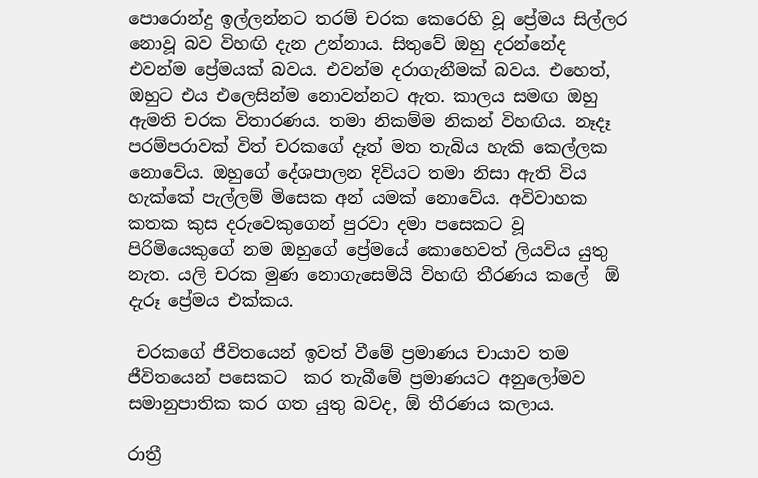පොරොන්දු ඉල්ලන්නට තරම් චරක කෙරෙහි වූ ප්‍රේමය සිල්ලර නොවූ බව විහඟි දැන උන්නාය. සිතුවේ ඔහු දරන්නේද එවන්ම ප්‍රේමයක් බවය. එවන්ම දරාගැනීමක් බවය. එහෙත්, ඔහුට එය එලෙසින්ම නොවන්නට ඇත. කාලය සමඟ ඔහු ඇමති චරක විතාරණය. තමා නිකම්ම නිකන් විහඟිය. නෑදෑ පරම්පරාවක් විත් චරකගේ දෑත් මත තැබිය හැකි කෙල්ලක නොවේය. ඔහුගේ දේශපාලන දිවියට තමා නිසා ඇති විය හැක්කේ පැල්ලම් මිසෙක අන් යමක් නොවේය. අවිවාහක කතක කුස දරුවෙකුගෙන් පුරවා දමා පසෙකට වූ පිරිමියෙකුගේ නම ඔහුගේ ප්‍රේමයේ කොහෙවත් ලියවිය යුතු නැත. යලි චරක මුණ නොගැසෙමියි විහඟි තීරණය කලේ  ඕ දැරූ ප්‍රේමය එක්කය.

 චරකගේ ජීවිතයෙන් ඉවත් වීමේ ප්‍රමාණය චායාව තම ජීවිතයෙන් පසෙකට  කර තැබීමේ ප්‍රමාණයට අනුලෝමව සමානුපාතික කර ගත යුතු බවද, ඕ තීරණය කලාය.

රාත්‍රී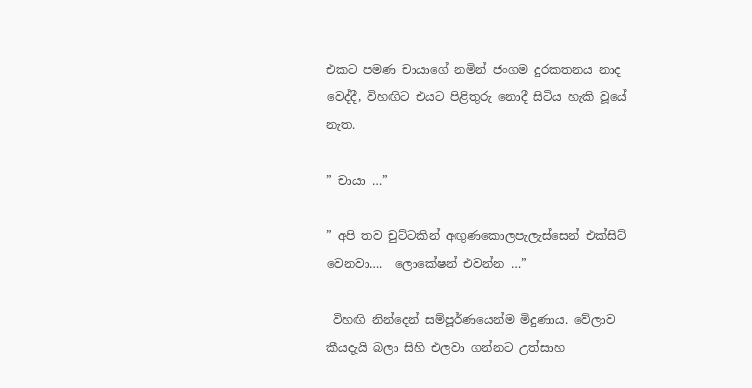එකට පමණ චායාගේ නමින් ජංගම දුරකතනය නාද වෙද්දී, විහඟිට එයට පිළිතුරු නොදී සිටිය හැකි වූයේ නැත.

” චායා …”

” අපි තව චුට්ටකින් අඟුණකොලපැලැස්සෙන් එක්සිට් වෙනවා….  ලොකේෂන් එවන්න …”

 විහඟි නින්දෙන් සම්පූර්ණයෙන්ම මිදුණාය. වේලාව කීයදැයි බලා සිහි එලවා ගන්නට උත්සාහ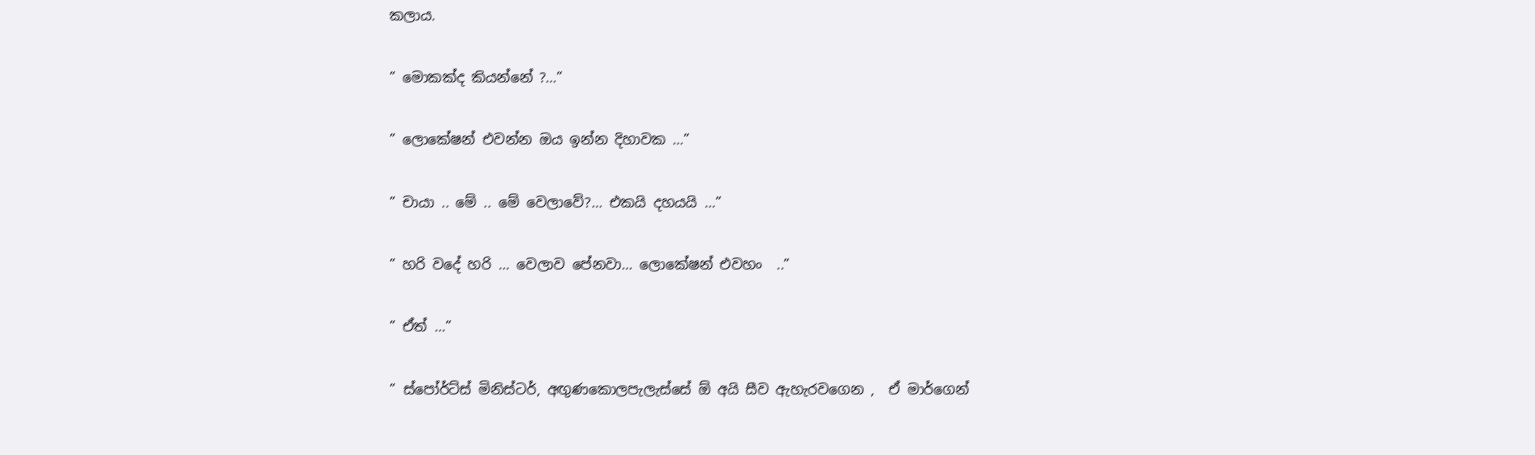කලාය.

” මොකක්ද කියන්නේ ?…”

” ලොකේෂන් එවන්න ඔය ඉන්න දිහාවක …”

” චායා .. මේ .. මේ වෙලාවේ?… එකයි දහයයි …”

” හරි වදේ හරි … වෙලාව පේනවා… ලොකේෂන් එවහං  ..”

” ඒත් …”

” ස්පෝර්ට්ස් මිනිස්ටර්, අඟුණකොලපැලැස්සේ ඕ අයි සීව ඇහැරවගෙන ,  ඒ මාර්ගෙන්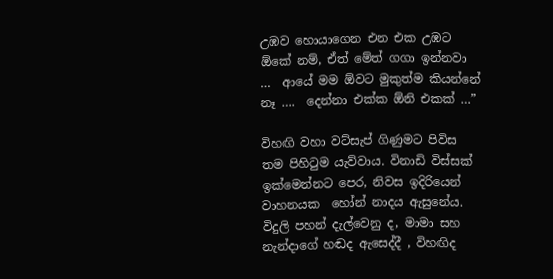උඹව හොයාගෙන එන එක උඹට ඕකේ නම්, ඒත් මේත් ගගා ඉන්නවා …  ආයේ මම ඕවට මුකුත්ම කියන්නේ නෑ ….  දෙන්නා එක්ක ඕනි එකක් …”

විහඟි වහා වට්සැප් ගිණුමට පිවිස තම පිහිටුම යැව්වාය. විනාඩි විස්සක් ඉක්මෙන්නට පෙර, නිවස ඉදිරියෙන්  වාහනයක  හෝන් නාදය ඇසුනේය. විදුලි පහන් දැල්වෙනු ද, මාමා සහ නැන්දාගේ හඬද ඇසෙද්දී , විහඟිද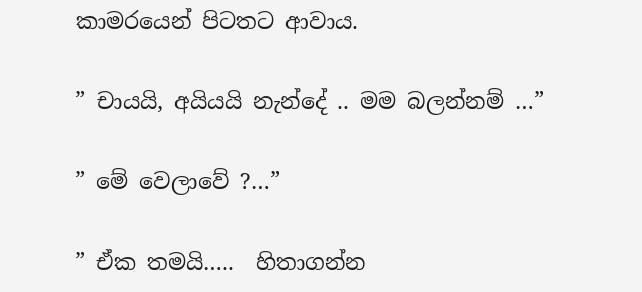කාමරයෙන් පිටතට ආවාය.

” චායයි, අයියයි නැන්දේ .. මම බලන්නම් …”

” මේ වෙලාවේ ?…”

” ඒක තමයි…..  හිතාගන්න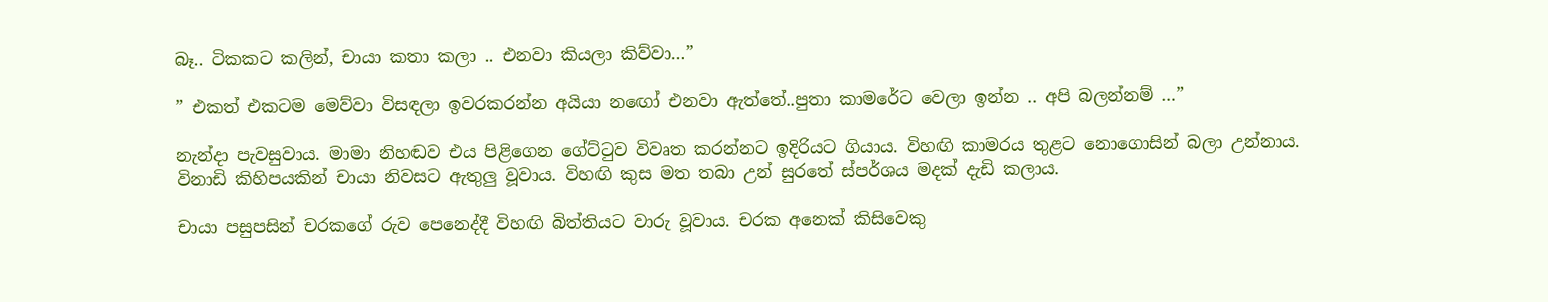බෑ.. ටිකකට කලින්, චායා කතා කලා .. එනවා කියලා කිව්වා…”

” එකත් එකටම මෙව්වා විසඳලා ඉවරකරන්න අයියා නඟෝ එනවා ඇත්තේ..පුතා කාමරේට වෙලා ඉන්න .. අපි බලන්නම් …”

නැන්දා පැවසුවාය. මාමා නිහඬව එය පිළිගෙන ගේට්ටුව විවෘත කරන්නට ඉදිරියට ගියාය. විහඟි කාමරය තුළට නොගොසින් බලා උන්නාය. විනාඩි කිහිපයකින් චායා නිවසට ඇතුලු වූවාය. විහඟි කුස මත තබා උන් සුරතේ ස්පර්ශය මදක් දැඩි කලාය.

චායා පසුපසින් චරකගේ රුව පෙනෙද්දී විහඟි බිත්තියට වාරු වූවාය. චරක අනෙක් කිසිවෙකු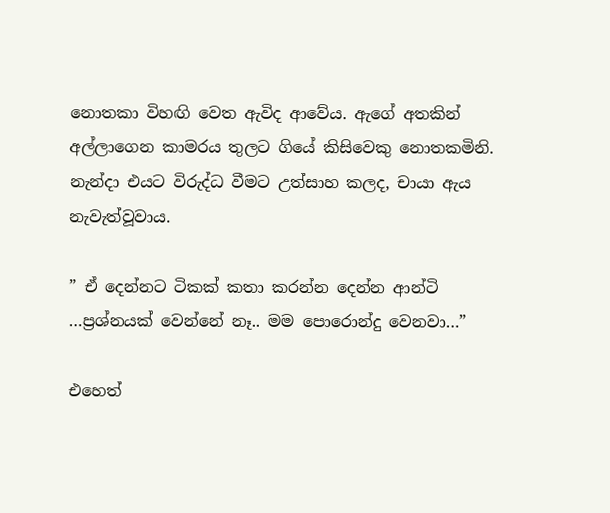නොතකා විහඟි වෙත ඇවිද ආවේය. ඇගේ අතකින් අල්ලාගෙන කාමරය තුලට ගියේ කිසිවෙකු නොතකමිනි. නැන්දා එයට විරුද්ධ වීමට උත්සාහ කලද, චායා ඇය නැවැත්වූවාය.

” ඒ දෙන්නට ටිකක් කතා කරන්න දෙන්න ආන්ටි …ප්‍රශ්නයක් වෙන්නේ නෑ.. මම පොරොන්දු වෙනවා…”

එහෙත්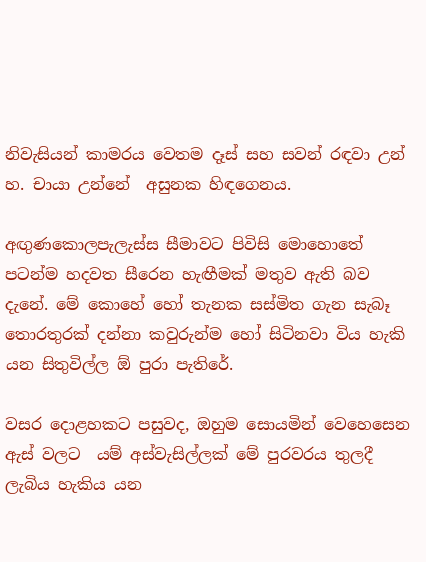නිවැසියන් කාමරය වෙතම දෑස් සහ සවන් රඳවා උන් හ. චායා උන්නේ  අසුනක හිඳගෙනය.

අඟුණකොලපැලැස්ස සීමාවට පිවිසි මොහොතේ පටන්ම හදවත සීරෙන හැඟීමක් මතුව ඇති බව දැනේ. මේ කොහේ හෝ තැනක සස්මිත ගැන සැබෑ තොරතුරක් දන්නා කවුරුන්ම හෝ සිටිනවා විය හැකි යන සිතුවිල්ල ඕ පුරා පැතිරේ.

වසර දොළහකට පසුවද, ඔහුම සොයමින් වෙහෙසෙන ඇස් වලට  යම් අස්වැසිල්ලක් මේ පුරවරය තුලදී ලැබිය හැකිය යන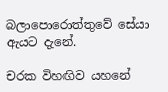බලාපොරොත්තුවේ සේයා ඇයට දැනේ.

චරක විහඟිව යහනේ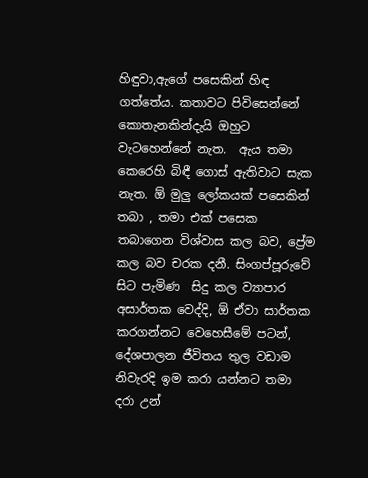හිඳුවා,ඇගේ පසෙකින් හිඳ ගත්තේය. කතාවට පිවිසෙන්නේ කොතැනකින්දැයි ඔහුට වැටහෙන්නේ නැත.  ඇය තමා කෙරෙහි බිඳී ගොස් ඇතිවාට සැක නැත. ඕ මුලු ලෝකයක් පසෙකින් තබා , තමා එක් පසෙක තබාගෙන විශ්වාස කල බව, ප්‍රේම කල බව චරක දනී. සිංගප්පූරුවේ සිට පැමිණ  සිදු කල ව්‍යාපාර අසාර්තක වෙද්දි, ඕ ඒවා සාර්තක කරගන්නට වෙහෙසීමේ පටන්, දේශපාලන ජීවිතය තුල වඩාම නිවැරදි ඉම කරා යන්නට තමා දරා උන්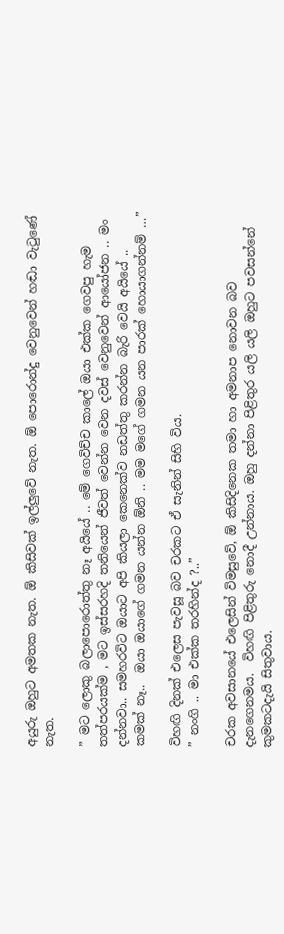අයුරු ඔහුට අමතක නැත. ඕ කිසිවක් ඉල්ලුවේ නැත. ඕ පොරොන්දු වෙනුවෙන් හඬා වැටුණේ නැත.

” මට ලොකු බලාපොරොත්තු නෑ අයියේ .. මේ ගෙවිච්ච කාලේ ඔයා එක්ක ගෙවපු හැම තත්පරයක්ම , මට ඉස්සරහදි තනියෙන් ජීවත් වෙන්න වෙන දවස් වෙනුවෙන් ආයෝජන .. මං දන්නවා.. සමහරවිට ඔයාට අපි කියලා කෙනෙක්ව නඩත්තු කරන්න බැරි වෙයි අයියේ .. කමක් නෑ..  ඔයා ඔයාගේ ගමන යන්න ඕනි .. මම මගේ ගමන යන පාරක් හොයාගන්නම් …”

විහඟි දිනක් එලෙස පැවසූ බව චරකට ඒ සැනින් සිහි විය.
” නංගි .. මා එක්ක තරහින්ද ?..”

චරක අවසානයේ එලෙසින් විමසුවේ, ඕ කිසිදිනෙක තමා හා අමනාප නොවන බව දැනගෙනමය.  විහඟි පිළිතුරු නොදී උන්නාය. ඔහු දන්නා පිළිතුර යලි යලි ඔහුට පවසන්නේ කුමකටදැයි සිතුවාය.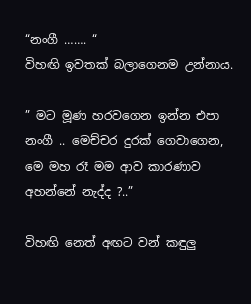“නංගී ……. “
විහඟි ඉවතක් බලාගෙනම උන්නාය.

” මට මූණ හරවගෙන ඉන්න එපා නංගී .. මෙච්චර දුරක් ගෙවාගෙන, මෙ මහ රෑ මම ආව කාරණාව අහන්නේ නැද්ද ?..”

විහඟි නෙත් අඟට වන් කඳුලු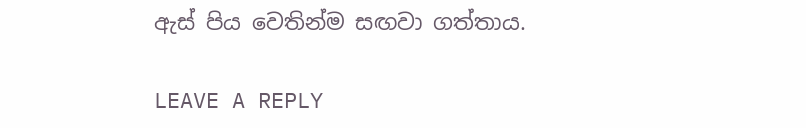ඇස් පිය වෙතින්ම සඟවා ගත්තාය.

LEAVE A REPLY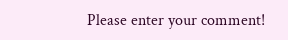Please enter your comment!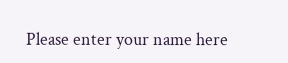Please enter your name here